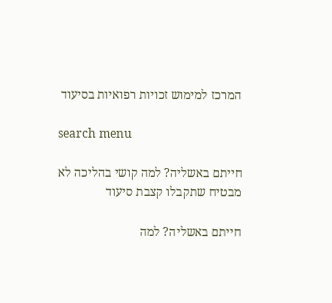המרכז למימוש זכויות רפואיות בסיעוד

search menu

חייתם באשליה? למה קושי בהליכה לא מבטיח שתקבלו קצבת סיעוד

חייתם באשליה? למה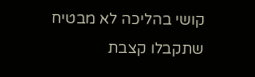קושי בהליכה לא מבטיח שתקבלו קצבת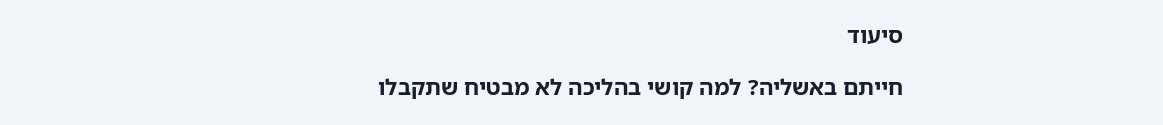סיעוד

חייתם באשליה? למה קושי בהליכה לא מבטיח שתקבלו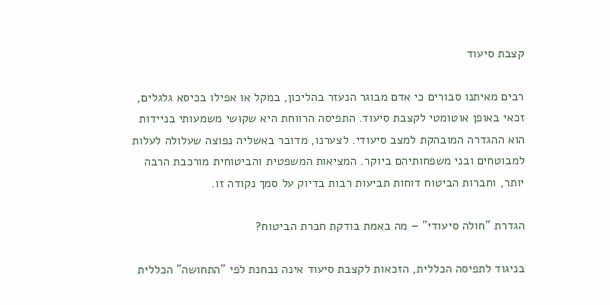קצבת סיעוד

רבים מאיתנו סבורים כי אדם מבוגר הנעזר בהליכון, במקל או אפילו בכיסא גלגלים, זכאי באופן אוטומטי לקצבת סיעוד. התפיסה הרווחת היא שקושי משמעותי בניידות הוא ההגדרה המובהקת למצב סיעודי. לצערנו, מדובר באשליה נפוצה שעלולה לעלות למבוטחים ובני משפחותיהם ביוקר. המציאות המשפטית והביטוחית מורכבת הרבה יותר, וחברות הביטוח דוחות תביעות רבות בדיוק על סמך נקודה זו.

הגדרת "חולה סיעודי" – מה באמת בודקת חברת הביטוח?

בניגוד לתפיסה הכללית, הזכאות לקצבת סיעוד אינה נבחנת לפי "התחושה" הכללית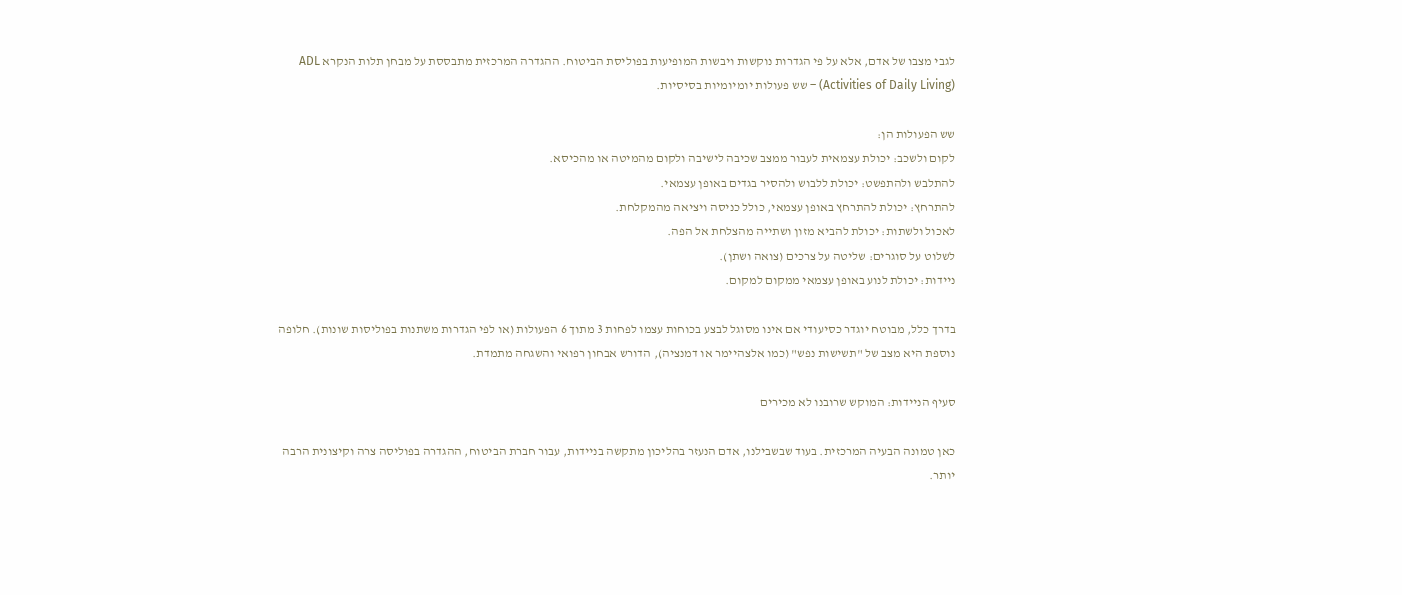לגבי מצבו של אדם, אלא על פי הגדרות נוקשות ויבשות המופיעות בפוליסת הביטוח. ההגדרה המרכזית מתבססת על מבחן תלות הנקרא ADL (Activities of Daily Living) – שש פעולות יומיומיות בסיסיות.

שש הפעולות הן:
לקום ולשכב: יכולת עצמאית לעבור ממצב שכיבה לישיבה ולקום מהמיטה או מהכיסא.
להתלבש ולהתפשט: יכולת ללבוש ולהסיר בגדים באופן עצמאי.
להתרחץ: יכולת להתרחץ באופן עצמאי, כולל כניסה ויציאה מהמקלחת.
לאכול ולשתות: יכולת להביא מזון ושתייה מהצלחת אל הפה.
לשלוט על סוגרים: שליטה על צרכים (צואה ושתן).
ניידות: יכולת לנוע באופן עצמאי ממקום למקום.

בדרך כלל, מבוטח יוגדר כסיעודי אם אינו מסוגל לבצע בכוחות עצמו לפחות 3 מתוך 6 הפעולות (או לפי הגדרות משתנות בפוליסות שונות). חלופה נוספת היא מצב של "תשישות נפש" (כמו אלצהיימר או דמנציה), הדורש אבחון רפואי והשגחה מתמדת.

סעיף הניידות: המוקש שרובנו לא מכירים

כאן טמונה הבעיה המרכזית. בעוד שבשבילנו, אדם הנעזר בהליכון מתקשה בניידות, עבור חברת הביטוח, ההגדרה בפוליסה צרה וקיצונית הרבה יותר.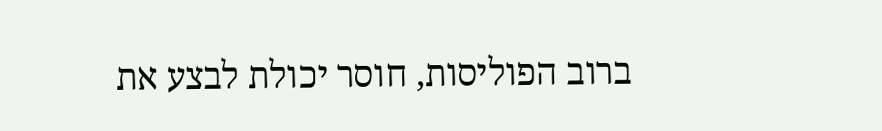ברוב הפוליסות, חוסר יכולת לבצע את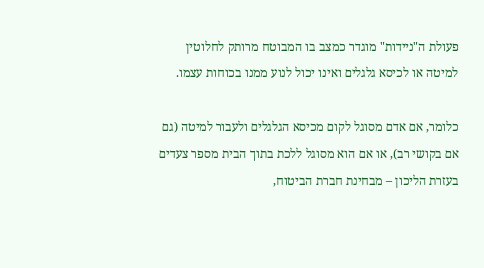פעולת ה"ניידות" מוגדר כמצב בו המבוטח מרותק לחלוטין למיטה או לכיסא גלגלים ואינו יכול לנוע ממנו בכוחות עצמו.

כלומר, אם אדם מסוגל לקום מכיסא הגלגלים ולעבור למיטה (גם אם בקושי רב), או אם הוא מסוגל ללכת בתוך הבית מספר צעדים בעזרת הליכון – מבחינת חברת הביטוח,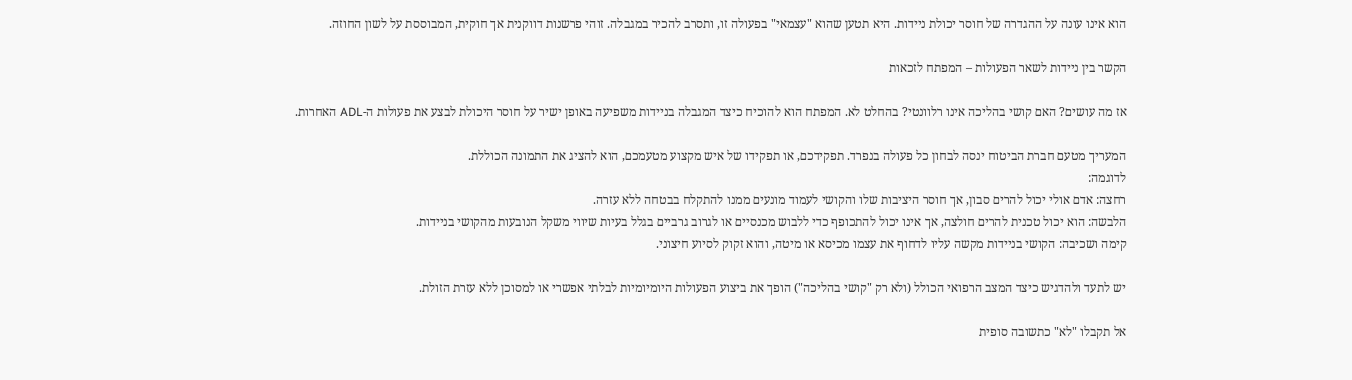הוא אינו עונה על ההגדרה של חוסר יכולת ניידות. היא תטען שהוא "עצמאי" בפעולה זו, ותסרב להכיר במגבלה. זוהי פרשנות דווקנית אך חוקית, המבוססת על לשון החוזה.

הקשר בין ניידות לשאר הפעולות – המפתח לזכאות

אז מה עושים? האם קושי בהליכה אינו רלוונטי? בהחלט לא. המפתח הוא להוכיח כיצד המגבלה בניידות משפיעה באופן ישיר על חוסר היכולת לבצע את פעולות ה-ADL האחרות.

המעריך מטעם חברת הביטוח ינסה לבחון כל פעולה בנפרד. תפקידכם, או תפקידו של איש מקצוע מטעמכם, הוא להציג את התמונה הכוללת.
לדוגמה:
רחצה: אדם אולי יכול להרים סבון, אך חוסר היציבות שלו והקושי לעמוד מונעים ממנו להתקלח בבטחה ללא עזרה.
הלבשה: הוא יכול טכנית להרים חולצה, אך אינו יכול להתכופף כדי ללבוש מכנסיים או לגרוב גרביים בגלל בעיות שיווי משקל הנובעות מהקושי בניידות.
קימה ושכיבה: הקושי בניידות מקשה עליו לדחוף את עצמו מכיסא או מיטה, והוא זקוק לסיוע חיצוני.

יש לתעד ולהדגיש כיצד המצב הרפואי הכולל (ולא רק "קושי בהליכה") הופך את ביצוע הפעולות היומיומיות לבלתי אפשרי או למסוכן ללא עזרת הזולת.

אל תקבלו "לא" כתשובה סופית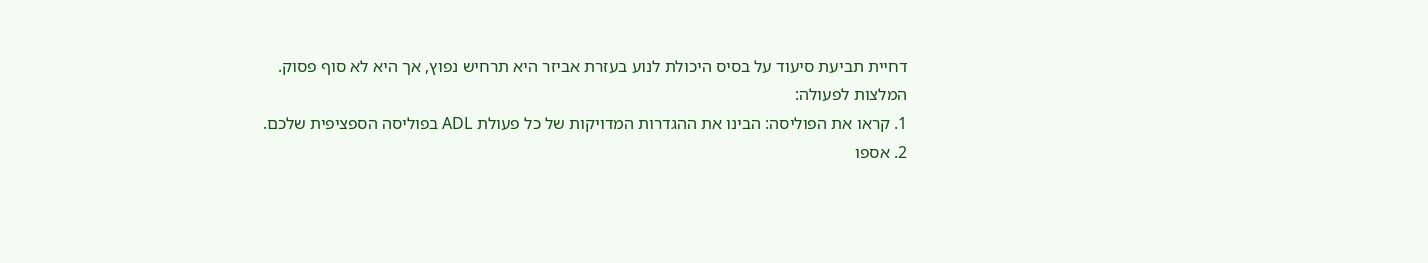דחיית תביעת סיעוד על בסיס היכולת לנוע בעזרת אביזר היא תרחיש נפוץ, אך היא לא סוף פסוק.
המלצות לפעולה:
1. קראו את הפוליסה: הבינו את ההגדרות המדויקות של כל פעולת ADL בפוליסה הספציפית שלכם.
2. אספו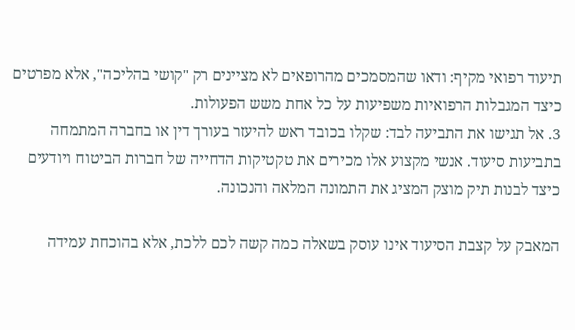תיעוד רפואי מקיף: ודאו שהמסמכים מהרופאים לא מציינים רק "קושי בהליכה", אלא מפרטים כיצד המגבלות הרפואיות משפיעות על כל אחת משש הפעולות.
3. אל תגישו את התביעה לבד: שקלו בכובד ראש להיעזר בעורך דין או בחברה המתמחה בתביעות סיעוד. אנשי מקצוע אלו מכירים את טקטיקות הדחייה של חברות הביטוח ויודעים כיצד לבנות תיק מוצק המציג את התמונה המלאה והנכונה.

המאבק על קצבת הסיעוד אינו עוסק בשאלה כמה קשה לכם ללכת, אלא בהוכחת עמידה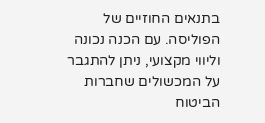בתנאים החוזיים של הפוליסה. עם הכנה נכונה וליווי מקצועי, ניתן להתגבר על המכשולים שחברות הביטוח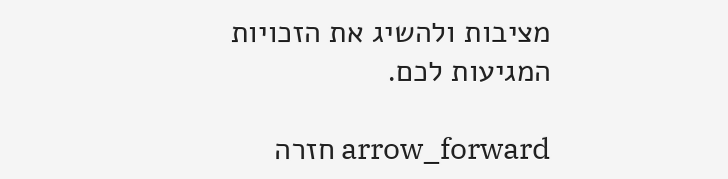מציבות ולהשיג את הזכויות המגיעות לכם.

arrow_forward חזרה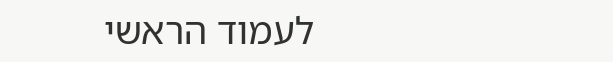לעמוד הראשי